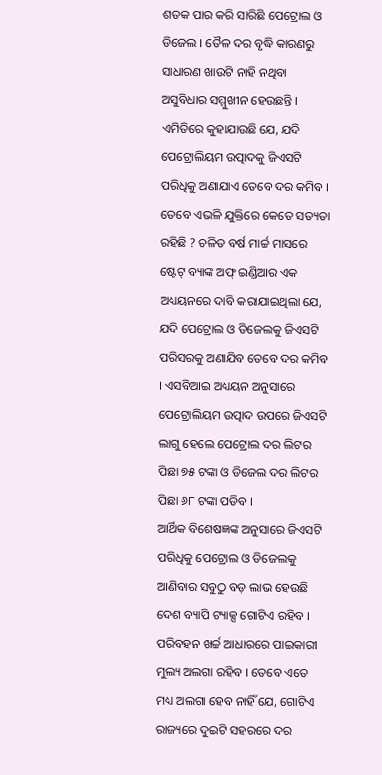ଶତକ ପାର କରି ସାରିଛି ପେଟ୍ରୋଲ ଓ ଡିଜେଲ । ତୈଳ ଦର ବୃଦ୍ଧି କାରଣରୁ ସାଧାରଣ ଖାଉଟି ନାହି ନଥିବା ଅସୁବିଧାର ସମ୍ମୁଖୀନ ହେଉଛନ୍ତି । ଏମିତିରେ କୁହାଯାଉଛି ଯେ, ଯଦି ପେଟ୍ରୋଲିୟମ ଉତ୍ପାଦକୁ ଜିଏସଟି ପରିଧିକୁ ଅଣାଯାଏ ତେବେ ଦର କମିବ । ତେବେ ଏଭଳି ଯୁକ୍ତିରେ କେତେ ସତ୍ୟତା ରହିଛି ? ଚଳିତ ବର୍ଷ ମାର୍ଚ୍ଚ ମାସରେ ଷ୍ଟେଟ୍ ବ୍ୟାଙ୍କ ଅଫ୍ ଇଣ୍ଡିଆର ଏକ ଅଧ୍ୟୟନରେ ଦାବି କରାଯାଇଥିଲା ଯେ, ଯଦି ପେଟ୍ରୋଲ ଓ ଡିଜେଲକୁ ଜିଏସଟି ପରିସରକୁ ଅଣାଯିବ ତେବେ ଦର କମିବ । ଏସବିଆଇ ଅଧ୍ୟୟନ ଅନୁସାରେ ପେଟ୍ରୋଲିୟମ ଉତ୍ପାଦ ଉପରେ ଜିଏସଟି ଲାଗୁ ହେଲେ ପେଟ୍ରୋଲ ଦର ଲିଟର ପିଛା ୭୫ ଟଙ୍କା ଓ ଡିଜେଲ ଦର ଲିଟର ପିଛା ୬୮ ଟଙ୍କା ପଡିବ ।
ଆର୍ଥିକ ବିଶେଷଜ୍ଞଙ୍କ ଅନୁସାରେ ଜିଏସଟି ପରିଧିକୁ ପେଟ୍ରୋଲ ଓ ଡିଜେଲକୁ ଆଣିବାର ସବୁଠୁ ବଡ଼ ଲାଭ ହେଉଛି ଦେଶ ବ୍ୟାପି ଟ୍ୟାକ୍ସ ଗୋଟିଏ ରହିବ । ପରିବହନ ଖର୍ଚ୍ଚ ଆଧାରରେ ପାଇକାରୀ ମୁଲ୍ୟ ଅଲଗା ରହିବ । ତେବେ ଏତେ ମଧ୍ୟ ଅଲଗା ହେବ ନାହିଁ ଯେ, ଗୋଟିଏ ରାଜ୍ୟରେ ଦୁଇଟି ସହରରେ ଦର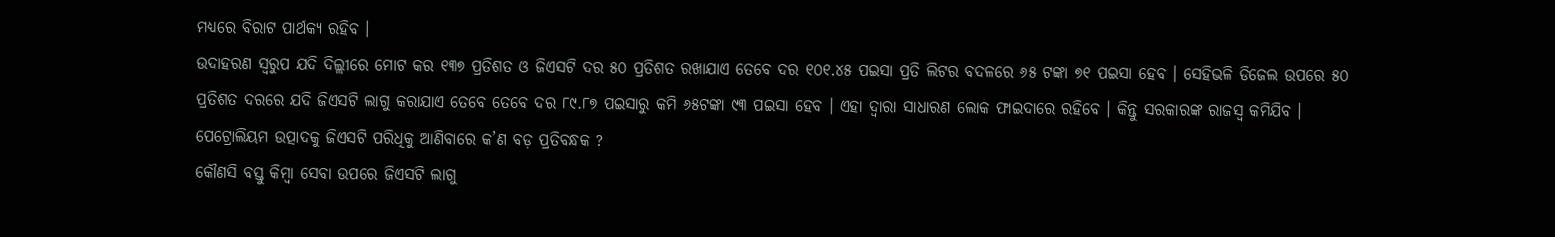ମଧ୍ୟରେ ବିରାଟ ପାର୍ଥକ୍ୟ ରହିବ ।
ଉଦାହରଣ ସ୍ୱରୁପ ଯଦି ଦିଲ୍ଲୀରେ ମୋଟ କର ୧୩୭ ପ୍ରତିଶତ ଓ ଜିଏସଟି ଦର ୫୦ ପ୍ରତିଶତ ରଖାଯାଏ ତେବେ ଦର ୧୦୧.୪୫ ପଇସା ପ୍ରତି ଲିଟର ବଦଳରେ ୬୫ ଟଙ୍କା ୭୧ ପଇସା ହେବ । ସେହିଭଳି ଡିଜେଲ ଉପରେ ୫୦ ପ୍ରତିଶତ ଦରରେ ଯଦି ଜିଏସଟି ଲାଗୁ କରାଯାଏ ତେବେ ତେବେ ଦର ୮୯.୮୭ ପଇସାରୁ କମି ୬୫ଟଙ୍କା ୯୩ ପଇସା ହେବ । ଏହା ଦ୍ୱାରା ସାଧାରଣ ଲୋକ ଫାଇଦାରେ ରହିବେ । କିନ୍ତୁ ସରକାରଙ୍କ ରାଜସ୍ୱ କମିଯିବ ।
ପେଟ୍ରୋଲିୟମ ଉତ୍ପାଦକୁ ଜିଏସଟି ପରିଧିକୁ ଆଣିବାରେ କ’ଣ ବଡ଼ ପ୍ରତିବନ୍ଧକ ?
କୌଣସି ବସ୍ତୁ କିମ୍ବା ସେବା ଉପରେ ଜିଏସଟି ଲାଗୁ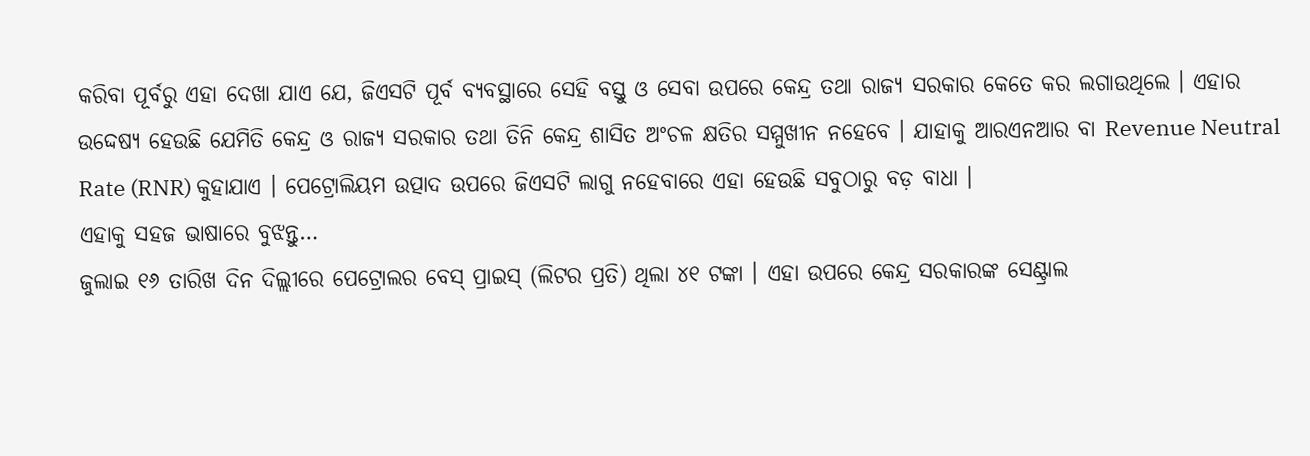କରିବା ପୂର୍ବରୁ ଏହା ଦେଖା ଯାଏ ଯେ, ଜିଏସଟି ପୂର୍ବ ବ୍ୟବସ୍ଥାରେ ସେହି ବସ୍ତୁ ଓ ସେବା ଉପରେ କେନ୍ଦ୍ର ତଥା ରାଜ୍ୟ ସରକାର କେତେ କର ଲଗାଉଥିଲେ । ଏହାର ଉଦ୍ଦେଷ୍ୟ ହେଉଛି ଯେମିତି କେନ୍ଦ୍ର ଓ ରାଜ୍ୟ ସରକାର ତଥା ତିନି କେନ୍ଦ୍ର ଶାସିତ ଅଂଚଳ କ୍ଷତିର ସମ୍ମୁଖୀନ ନହେବେ । ଯାହାକୁ ଆରଏନଆର ବା Revenue Neutral Rate (RNR) କୁହାଯାଏ । ପେଟ୍ରୋଲିୟମ ଉତ୍ପାଦ ଉପରେ ଜିଏସଟି ଲାଗୁ ନହେବାରେ ଏହା ହେଉଛି ସବୁଠାରୁ ବଡ଼ ବାଧା ।
ଏହାକୁ ସହଜ ଭାଷାରେ ବୁଝନ୍ତୁ…
ଜୁଲାଇ ୧୬ ତାରିଖ ଦିନ ଦିଲ୍ଲୀରେ ପେଟ୍ରୋଲର ବେସ୍ ପ୍ରାଇସ୍ (ଲିଟର ପ୍ରତି) ଥିଲା ୪୧ ଟଙ୍କା । ଏହା ଉପରେ କେନ୍ଦ୍ର ସରକାରଙ୍କ ସେଣ୍ଟ୍ରାଲ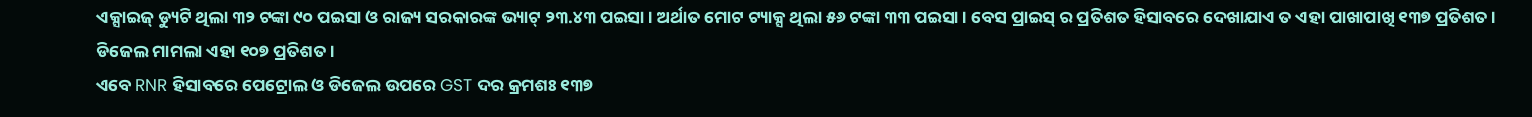ଏକ୍ସାଇଜ୍ ଡ୍ୟୁଟି ଥିଲା ୩୨ ଟଙ୍କା ୯୦ ପଇସା ଓ ରାଜ୍ୟ ସରକାରଙ୍କ ଭ୍ୟାଟ୍ ୨୩.୪୩ ପଇସା । ଅର୍ଥାତ ମୋଟ ଟ୍ୟାକ୍ସ ଥିଲା ୫୬ ଟଙ୍କା ୩୩ ପଇସା । ବେସ ପ୍ରାଇସ୍ ର ପ୍ରତିଶତ ହିସାବରେ ଦେଖାଯାଏ ତ ଏହା ପାଖାପାଖି ୧୩୭ ପ୍ରତିଶତ । ଡିଜେଲ ମାମଲା ଏହା ୧୦୭ ପ୍ରତିଶତ ।
ଏବେ RNR ହିସାବରେ ପେଟ୍ରୋଲ ଓ ଡିଜେଲ ଉପରେ GST ଦର କ୍ରମଶଃ ୧୩୭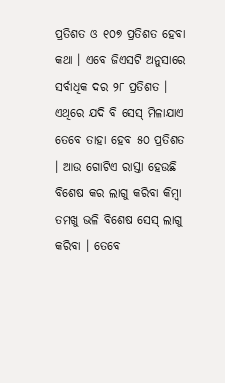ପ୍ରତିଶତ ଓ ୧୦୭ ପ୍ରତିଶତ ହେବା କଥା । ଏବେ ଜିଏସଟି ଅନୁସାରେ ସର୍ବାଧିକ ଦର ୨୮ ପ୍ରତିଶତ । ଏଥିରେ ଯଦି ବି ସେସ୍ ମିଳାଯାଏ ତେବେ ତାହା ହେବ ୫୦ ପ୍ରତିଶତ । ଆଉ ଗୋଟିଏ ରାସ୍ତା ହେଉଛି ବିଶେଷ କର ଲାଗୁ କରିବା କିମ୍ବା ତମଖୁ ଭଳି ବିଶେଷ ସେସ୍ ଲାଗୁ କରିବା । ତେବେ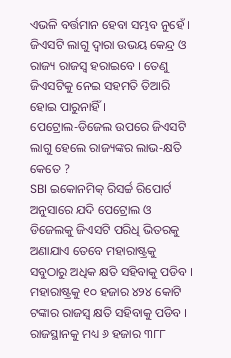ଏଭଳି ବର୍ତ୍ତମାନ ହେବା ସମ୍ଭବ ନୁହେଁ । ଜିଏସଟି ଲାଗୁ ଦ୍ୱାରା ଉଭୟ କେନ୍ଦ୍ର ଓ ରାଜ୍ୟ ରାଜସ୍ୱ ହରାଇବେ । ତେଣୁ ଜିଏସଟିକୁ ନେଇ ସହମତି ତିଆରି ହୋଇ ପାରୁନାହିଁ ।
ପେଟ୍ରୋଲ-ଡିଜେଲ ଉପରେ ଜିଏସଟି ଲାଗୁ ହେଲେ ରାଜ୍ୟଙ୍କର ଲାଭ-କ୍ଷତି କେତେ ?
SBI ଇକୋନମିକ୍ ରିସର୍ଚ୍ଚ ରିପୋର୍ଟ ଅନୁସାରେ ଯଦି ପେଟ୍ରୋଲ ଓ ଡିଜେଲକୁ ଜିଏସଟି ପରିଧି ଭିତରକୁ ଅଣାଯାଏ ତେବେ ମହାରାଷ୍ଟ୍ରକୁ ସବୁଠାରୁ ଅଧିକ କ୍ଷତି ସହିବାକୁ ପଡିବ । ମହାରାଷ୍ଟ୍ରକୁ ୧୦ ହଜାର ୪୨୪ କୋଟି ଟଙ୍କାର ରାଜସ୍ୱ କ୍ଷତି ସହିବାକୁ ପଡିବ । ରାଜସ୍ଥାନକୁ ମଧ୍ୟ ୬ ହଜାର ୩୮୮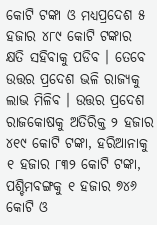କୋଟି ଟଙ୍କା ଓ ମଧ୍ୟପ୍ରଦେଶ ୫ ହଜାର ୪୮୯ କୋଟି ଟଙ୍କାର କ୍ଷତି ସହିବାକୁ ପଡିବ । ତେବେ ଉତ୍ତର ପ୍ରଦେଶ ଭଳି ରାଜ୍ୟକୁ ଲାଭ ମିଳିବ । ଉତ୍ତର ପ୍ରଦେଶ ରାଜକୋଷକୁ ଅତିରିକ୍ତ ୨ ହଜାର ୪୧୯ କୋଟି ଟଙ୍କା, ହରିଆନାକୁ ୧ ହଜାର ୮୩୨ କୋଟି ଟଙ୍କା, ପଶ୍ଚିମବଙ୍ଗକୁ ୧ ହଜାର ୭୪୬ କୋଟି ଓ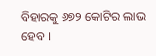ବିହାରକୁ ୬୭୨ କୋଟିର ଲାଭ ହେବ ।